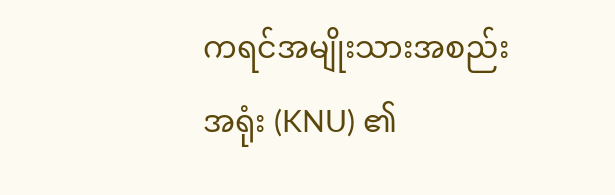ကရင်အမျိုးသားအစည်းအရုံး (KNU) ၏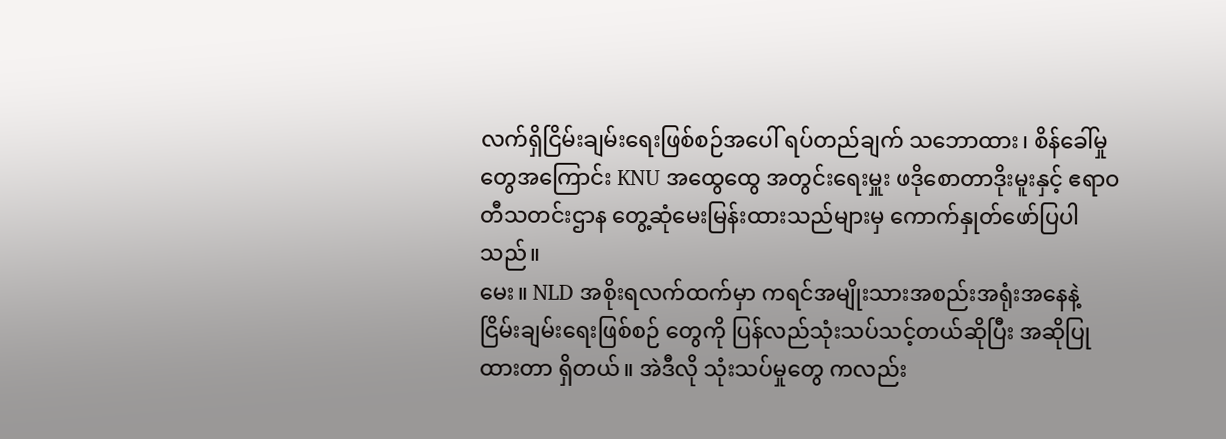လက်ရှိငြိမ်းချမ်းရေးဖြစ်စဉ်အပေါ် ရပ်တည်ချက် သဘောထား၊ စိန်ခေါ်မှုတွေအကြောင်း KNU အထွေထွေ အတွင်းရေးမှူး ဖဒိုစောတာဒိုးမူးနှင့် ဧရာဝတီသတင်းဌာန တွေ့ဆုံမေးမြန်းထားသည်များမှ ကောက်နှုတ်ဖော်ပြပါသည်။
မေး။ NLD အစိုးရလက်ထက်မှာ ကရင်အမျိုးသားအစည်းအရုံးအနေနဲ့ ငြိမ်းချမ်းရေးဖြစ်စဉ် တွေကို ပြန်လည်သုံးသပ်သင့်တယ်ဆိုပြီး အဆိုပြုထားတာ ရှိတယ်။ အဲဒီလို သုံးသပ်မှုတွေ ကလည်း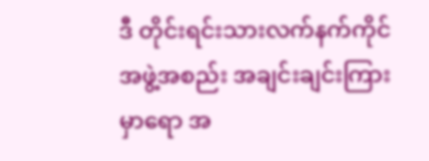ဒီ တိုင်းရင်းသားလက်နက်ကိုင်အဖွဲ့အစည်း အချင်းချင်းကြား မှာရော အ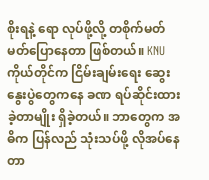စိုးရနဲ့ ရော လုပ်ဖို့လို့ တစိုက်မတ်မတ်ပြောနေတာ ဖြစ်တယ်။ KNU ကိုယ်တိုင်က ငြိမ်းချမ်းရေး ဆွေးနွေးပွဲတွေကနေ ခဏ ရပ်ဆိုင်းထားခဲ့တာမျိုး ရှိခဲ့တယ်။ ဘာတွေက အဓိက ပြန်လည် သုံးသပ်ဖို့ လိုအပ်နေတာ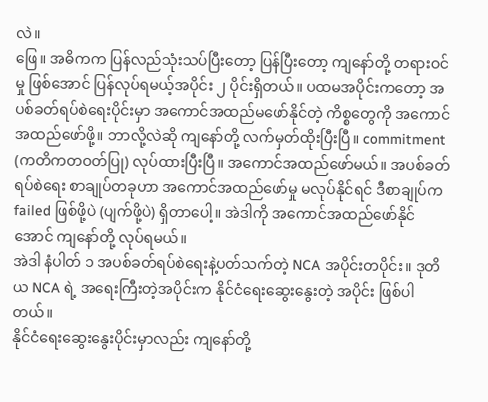လဲ။
ဖြေ။ အဓိကက ပြန်လည်သုံးသပ်ပြီးတော့ ပြန်ပြီးတော့ ကျနော်တို့ တရားဝင်မှု ဖြစ်အောင် ပြန်လုပ်ရမယ့်အပိုင်း ၂ ပိုင်းရှိတယ်။ ပထမအပိုင်းကတော့ အပစ်ခတ်ရပ်စဲရေးပိုင်းမှာ အကောင်အထည်မဖော်နိုင်တဲ့ ကိစ္စတွေကို အကောင်အထည်ဖော်ဖို့။ ဘာလို့လဲဆို ကျနော်တို့ လက်မှတ်ထိုးပြီးပြီ။ commitment (ကတိကတဝတ်ပြု) လုပ်ထားပြီးပြီ။ အကောင်အထည်ဖော်မယ်။ အပစ်ခတ်ရပ်စဲရေး စာချုပ်တခုဟာ အကောင်အထည်ဖော်မှု မလုပ်နိုင်ရင် ဒီစာချုပ်က failed ဖြစ်ဖို့ပဲ (ပျက်ဖို့ပဲ) ရှိတာပေါ့။ အဲဒါကို အကောင်အထည်ဖော်နိုင်အောင် ကျနော်တို့ လုပ်ရမယ်။
အဲဒါ နံပါတ် ၁ အပစ်ခတ်ရပ်စဲရေးနဲ့ပတ်သက်တဲ့ NCA အပိုင်းတပိုင်း။ ဒုတိယ NCA ရဲ့ အရေးကြီးတဲ့အပိုင်းက နိုင်ငံရေးဆွေးနွေးတဲ့ အပိုင်း ဖြစ်ပါတယ်။
နိုင်ငံရေးဆွေးနွေးပိုင်းမှာလည်း ကျနော်တို့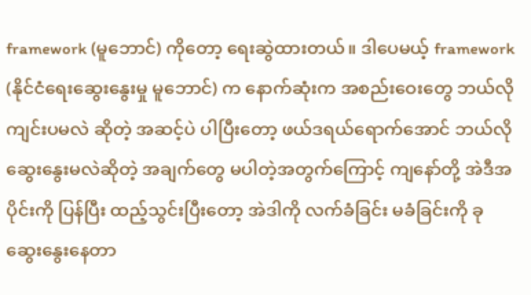framework (မူဘောင်) ကိုတော့ ရေးဆွဲထားတယ်။ ဒါပေမယ့် framework (နိုင်ငံရေးဆွေးနွေးမှု မူဘောင်) က နောက်ဆုံးက အစည်းဝေးတွေ ဘယ်လို ကျင်းပမလဲ ဆိုတဲ့ အဆင့်ပဲ ပါပြီးတော့ ဖယ်ဒရယ်ရောက်အောင် ဘယ်လိုဆွေးနွေးမလဲဆိုတဲ့ အချက်တွေ မပါတဲ့အတွက်ကြောင့် ကျနော်တို့ အဲဒီအပိုင်းကို ပြန်ပြီး ထည့်သွင်းပြီးတော့ အဲဒါကို လက်ခံခြင်း မခံခြင်းကို ခု ဆွေးနွေးနေတာ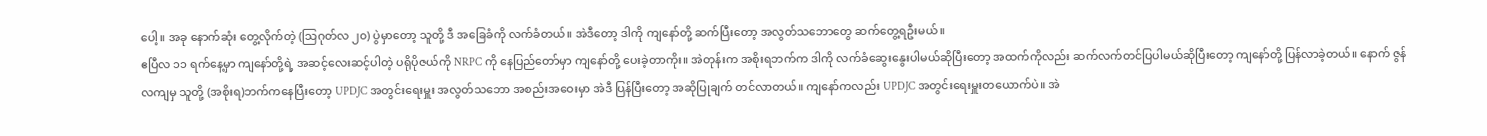ပေါ့။ အခု နောက်ဆုံး တွေ့လိုက်တဲ့ (သြဂုတ်လ ၂၀) ပွဲမှာတော့ သူတို့ ဒီ အခြေခံကို လက်ခံတယ်။ အဲဒီတော့ ဒါကို ကျနော်တို့ ဆက်ပြီးတော့ အလွတ်သဘောတွေ ဆက်တွေ့ရဦးမယ်။
ဧပြီလ ၁၁ ရက်နေ့မှာ ကျနော်တို့ရဲ့ အဆင့်လေးဆင့်ပါတဲ့ ပရိုပိုဇယ်ကို NRPC ကို နေပြည်တော်မှာ ကျနော်တို့ ပေးခဲ့တာကိုး။ အဲတုန်းက အစိုးရဘက်က ဒါကို လက်ခံဆွေးနွေးပါမယ်ဆိုပြီးတော့ အထက်ကိုလည်း ဆက်လက်တင်ပြပါမယ်ဆိုပြီးတော့ ကျနော်တို့ ပြန်လာခဲ့တယ်။ နောက် ဇွန်လကျမှ သူတို့ (အစိုးရ)ဘက်ကနေပြီးတော့ UPDJC အတွင်းရေးမှူး အလွတ်သဘော အစည်းအဝေးမှာ အဲဒီ ပြန်ပြီးတော့ အဆိုပြုချက် တင်လာတယ်။ ကျနော်ကလည်း UPDJC အတွင်းရေးမှူးတယောက်ပဲ။ အဲ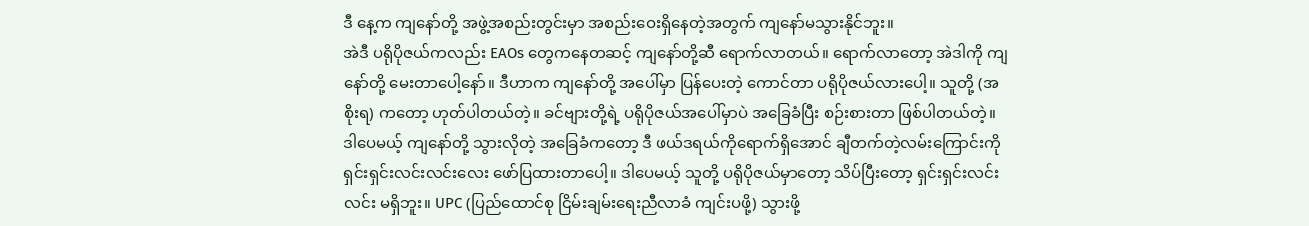ဒီ နေ့က ကျနော်တို့ အဖွဲ့အစည်းတွင်းမှာ အစည်းဝေးရှိနေတဲ့အတွက် ကျနော်မသွားနိုင်ဘူး။
အဲဒီ ပရိုပိုဇယ်ကလည်း EAOs တွေကနေတဆင့် ကျနော်တို့ဆီ ရောက်လာတယ်။ ရောက်လာတော့ အဲဒါကို ကျနော်တို့ မေးတာပေါ့နော်။ ဒီဟာက ကျနော်တို့ အပေါ်မှာ ပြန်ပေးတဲ့ ကောင်တာ ပရိုပိုဇယ်လားပေါ့။ သူတို့ (အစိုးရ) ကတော့ ဟုတ်ပါတယ်တဲ့။ ခင်ဗျားတို့ရဲ့ ပရိုပိုဇယ်အပေါ်မှာပဲ အခြေခံပြီး စဉ်းစားတာ ဖြစ်ပါတယ်တဲ့။
ဒါပေမယ့် ကျနော်တို့ သွားလိုတဲ့ အခြေခံကတော့ ဒီ ဖယ်ဒရယ်ကိုရောက်ရှိအောင် ချီတက်တဲ့လမ်းကြောင်းကို ရှင်းရှင်းလင်းလင်းလေး ဖော်ပြထားတာပေါ့။ ဒါပေမယ့် သူတို့ ပရိုပိုဇယ်မှာတော့ သိပ်ပြီးတော့ ရှင်းရှင်းလင်းလင်း မရှိဘူး။ UPC (ပြည်ထောင်စု ငြိမ်းချမ်းရေးညီလာခံ ကျင်းပဖို့) သွားဖို့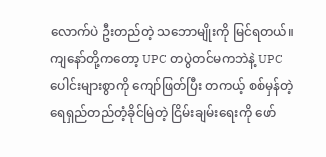လောက်ပဲ ဦးတည်တဲ့ သဘောမျိုးကို မြင်ရတယ်။ ကျနော်တို့ကတော့ UPC တပွဲတင်မကဘဲနဲ့ UPC ပေါင်းများစွာကို ကျော်ဖြတ်ပြီး တကယ့် စစ်မှန်တဲ့ ရေရှည်တည်တံ့ခိုင်မြဲတဲ့ ငြိမ်းချမ်းရေးကို ဖော်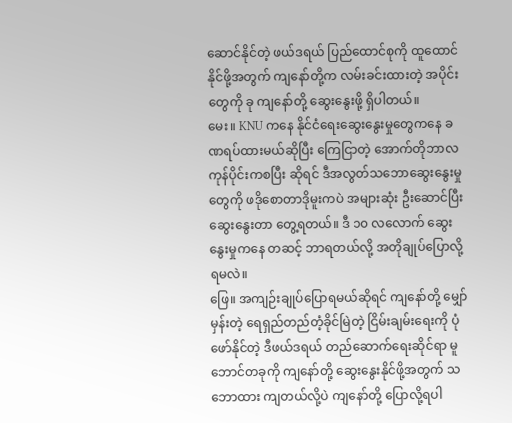ဆောင်နိုင်တဲ့ ဖယ်ဒရယ် ပြည်ထောင်စုကို ထူထောင်နိုင်ဖို့အတွက် ကျနော်တို့က လမ်းခင်းထားတဲ့ အပိုင်းတွေကို ခု ကျနော်တို့ ဆွေးနွေးဖို့ ရှိပါတယ်။
မေး။ KNU ကနေ နိုင်ငံရေးဆွေးနွေးမှုတွေကနေ ခဏရပ်ထားမယ်ဆိုပြီး ကြေငြာတဲ့ အောက်တိုဘာလကုန်ပိုင်းကစပြီး ဆိုရင် ဒီအလွတ်သဘောဆွေးနွေးမှုတွေကို ဖဒိုစောတာဒိုမူးကပဲ အများဆုံး ဦးဆောင်ပြီးဆွေးနွေးတာ တွေ့ရတယ်။ ဒီ ၁၀ လလောက် ဆွေးနွေးမှုကနေ တဆင့် ဘာရတယ်လို့ အတိုချုပ်ပြောလို့ရမလဲ။
ဖြေ။ အကျဉ်းချုပ်ပြောရမယ်ဆိုရင် ကျနော်တို့ မျှော်မှန်းတဲ့ ရေရှည်တည်တံ့ခိုင်မြဲတဲ့ ငြိမ်းချမ်းရေးကို ပုံဖော်နိုင်တဲ့ ဒီဖယ်ဒရယ် တည်ဆောက်ရေးဆိုင်ရာ မူဘောင်တခုကို ကျနော်တို့ ဆွေးနွေးနိုင်ဖို့အတွက် သဘောထား ကျတယ်လို့ပဲ ကျနော်တို့ ပြောလို့ရပါ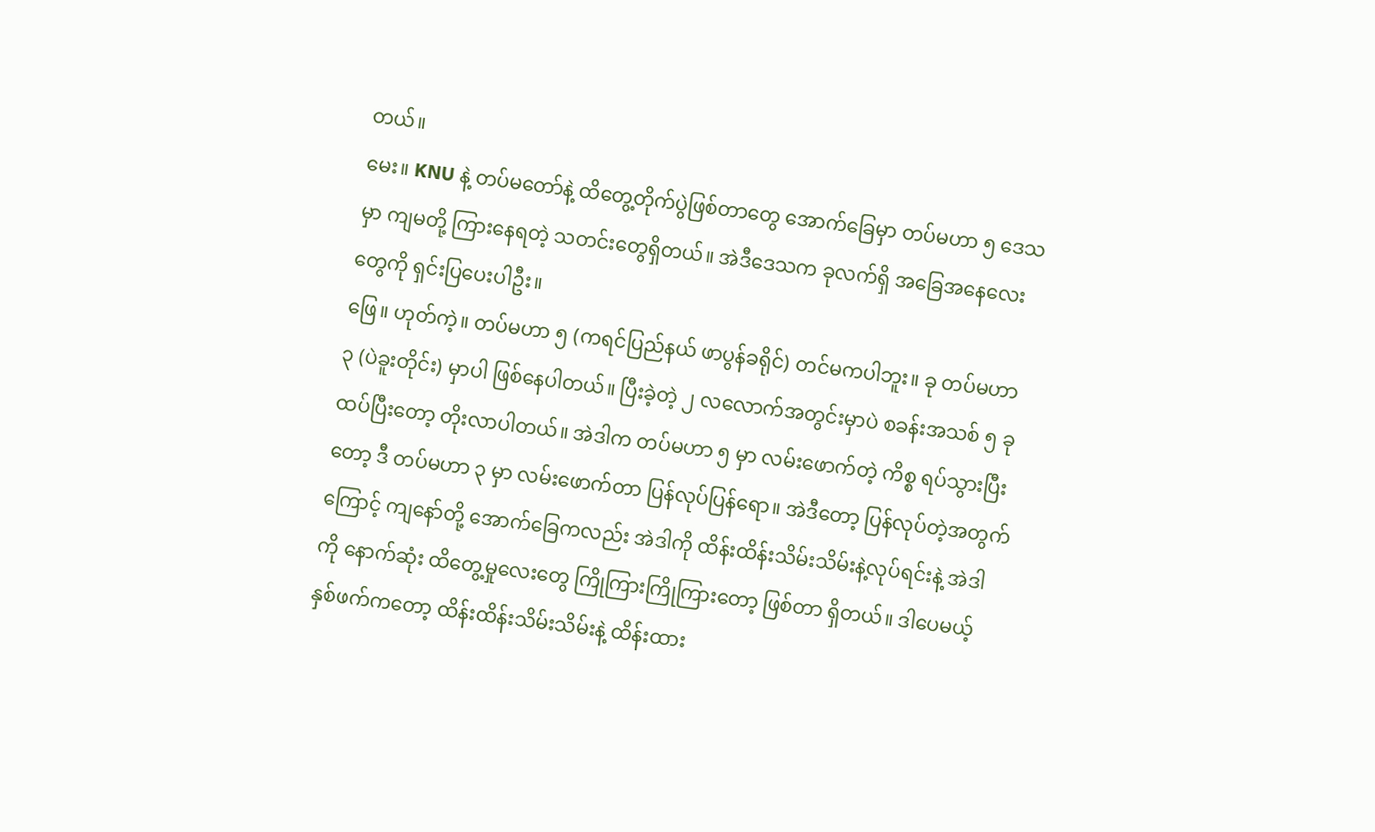တယ်။
မေး။ KNU နဲ့ တပ်မတော်နဲ့ ထိတွေ့တိုက်ပွဲဖြစ်တာတွေ အောက်ခြေမှာ တပ်မဟာ ၅ ဒေသမှာ ကျမတို့ ကြားနေရတဲ့ သတင်းတွေရှိတယ်။ အဲဒီဒေသက ခုလက်ရှိ အခြေအနေလေးတွေကို ရှင်းပြပေးပါဦး။
ဖြေ။ ဟုတ်ကဲ့။ တပ်မဟာ ၅ (ကရင်ပြည်နယ် ဖာပွန်ခရိုင်) တင်မကပါဘူး။ ခု တပ်မဟာ ၃ (ပဲခူးတိုင်း) မှာပါ ဖြစ်နေပါတယ်။ ပြီးခဲ့တဲ့ ၂ လလောက်အတွင်းမှာပဲ စခန်းအသစ် ၅ ခု ထပ်ပြီးတော့ တိုးလာပါတယ်။ အဲဒါက တပ်မဟာ ၅ မှာ လမ်းဖောက်တဲ့ ကိစ္စ ရပ်သွားပြီးတော့ ဒီ တပ်မဟာ ၃ မှာ လမ်းဖောက်တာ ပြန်လုပ်ပြန်ရော။ အဲဒီတော့ ပြန်လုပ်တဲ့အတွက်ကြောင့် ကျနော်တို့ အောက်ခြေကလည်း အဲဒါကို ထိန်းထိန်းသိမ်းသိမ်းနဲ့လုပ်ရင်းနဲ့ အဲဒါကို နောက်ဆုံး ထိတွေ့မှုလေးတွေ ကြိုကြားကြိုကြားတော့ ဖြစ်တာ ရှိတယ်။ ဒါပေမယ့် နှစ်ဖက်ကတော့ ထိန်းထိန်းသိမ်းသိမ်းနဲ့ ထိန်းထား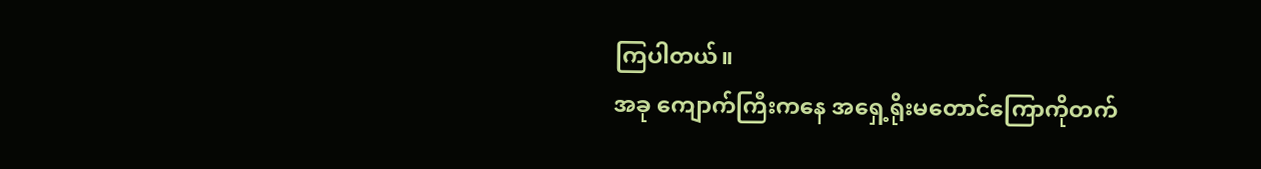ကြပါတယ်။
အခု ကျောက်ကြီးကနေ အရှေ့ရိုးမတောင်ကြောကိုတက်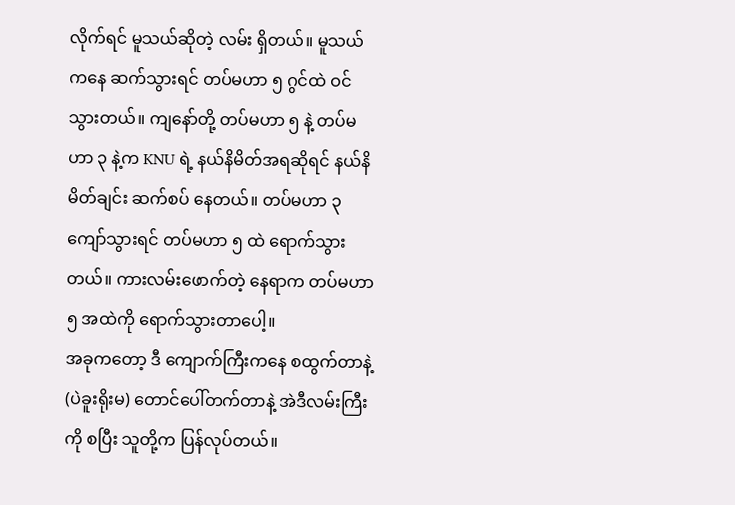လိုက်ရင် မူသယ်ဆိုတဲ့ လမ်း ရှိတယ်။ မူသယ်ကနေ ဆက်သွားရင် တပ်မဟာ ၅ ဂွင်ထဲ ဝင်သွားတယ်။ ကျနော်တို့ တပ်မဟာ ၅ နဲ့ တပ်မဟာ ၃ နဲ့က KNU ရဲ့ နယ်နိမိတ်အရဆိုရင် နယ်နိမိတ်ချင်း ဆက်စပ် နေတယ်။ တပ်မဟာ ၃ ကျော်သွားရင် တပ်မဟာ ၅ ထဲ ရောက်သွားတယ်။ ကားလမ်းဖောက်တဲ့ နေရာက တပ်မဟာ ၅ အထဲကို ရောက်သွားတာပေါ့။
အခုကတော့ ဒီ ကျောက်ကြီးကနေ စထွက်တာနဲ့ (ပဲခူးရိုးမ) တောင်ပေါ်တက်တာနဲ့ အဲဒီလမ်းကြီးကို စပြီး သူတို့က ပြန်လုပ်တယ်။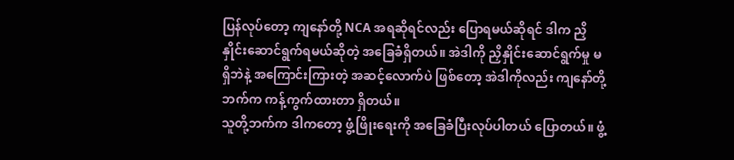ပြန်လုပ်တော့ ကျနော်တို့ NCA အရဆိုရင်လည်း ပြောရမယ်ဆိုရင် ဒါက ညှိနှိုင်းဆောင်ရွက်ရမယ်ဆိုတဲ့ အခြေခံရှိတယ်။ အဲဒါကို ညှိနှိုင်းဆောင်ရွက်မှု မရှိဘဲနဲ့ အကြောင်းကြားတဲ့ အဆင့်လောက်ပဲ ဖြစ်တော့ အဲဒါကိုလည်း ကျနော်တို့ဘက်က ကန့်ကွက်ထားတာ ရှိတယ်။
သူတို့ဘက်က ဒါကတော့ ဖွံ့ဖြိုးရေးကို အခြေခံပြီးလုပ်ပါတယ် ပြောတယ်။ ဖွံ့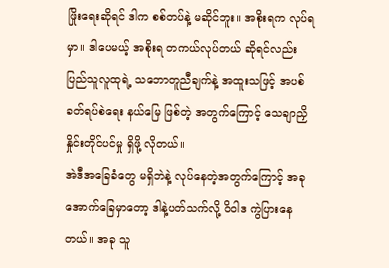ဖြိုးရေးဆိုရင် ဒါက စစ်တပ်နဲ့ မဆိုင်ဘူး။ အစိုးရက လုပ်ရမှာ။ ဒါပေမယ့် အစိုးရ တကယ်လုပ်တယ် ဆိုရင်လည်း ပြည်သူလူထုရဲ့ သဘောတူညီချက်နဲ့ အထူးသဖြင့် အပစ်ခတ်ရပ်စဲရေး နယ်မြေ ဖြစ်တဲ့ အတွက်ကြောင့် သေချာညှိနှိုင်းတိုင်ပင်မှု ရှိဖို့ လိုတယ်။
အဲဒီအခြေခံတွေ မရှိဘဲနဲ့ လုပ်နေတဲ့အတွက်ကြောင့် အခု အောက်ခြေမှာတော့ ဒါနဲ့ပတ်သက်လို့ ဝိဝါဒ ကွဲပြားနေတယ်။ အခု သူ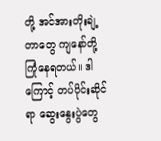တို့ အင်အားတိုးချဲ့တာတွေ ကျနော်တို့ ကြုံနေရတယ်။ ဒါကြောင့် တပ်ပိုင်းဆိုင်ရာ ဆွေးနွေးပွဲတွေ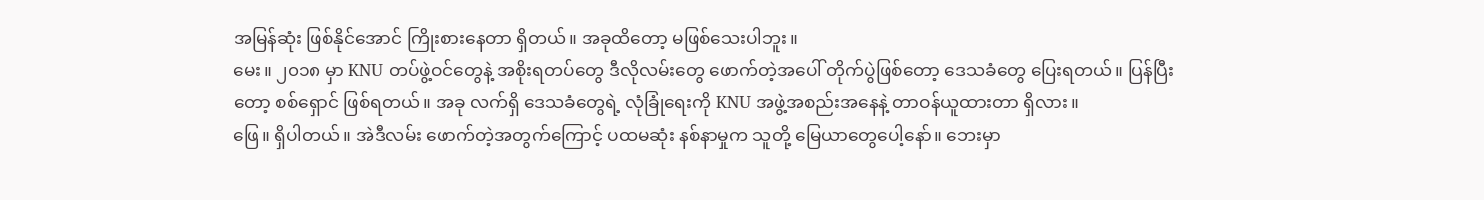အမြန်ဆုံး ဖြစ်နိုင်အောင် ကြိုးစားနေတာ ရှိတယ်။ အခုထိတော့ မဖြစ်သေးပါဘူး။
မေး။ ၂၀၁၈ မှာ KNU တပ်ဖွဲ့ဝင်တွေနဲ့ အစိုးရတပ်တွေ ဒီလိုလမ်းတွေ ဖောက်တဲ့အပေါ် တိုက်ပွဲဖြစ်တော့ ဒေသခံတွေ ပြေးရတယ်။ ပြန်ပြီးတော့ စစ်ရှောင် ဖြစ်ရတယ်။ အခု လက်ရှိ ဒေသခံတွေရဲ့ လုံခြုံရေးကို KNU အဖွဲ့အစည်းအနေနဲ့ တာဝန်ယူထားတာ ရှိလား။
ဖြေ။ ရှိပါတယ်။ အဲဒီလမ်း ဖောက်တဲ့အတွက်ကြောင့် ပထမဆုံး နစ်နာမှုက သူတို့ မြေယာတွေပေါ့နော်။ ဘေးမှာ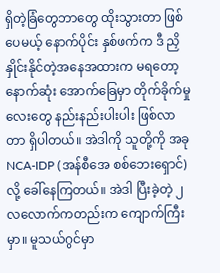ရှိတဲ့ခြံတွေဘာတွေ ထိုးသွားတာ ဖြစ်ပေမယ့် နောက်ပိုင်း နှစ်ဖက်က ဒီ ညှိနှိုင်းနိုင်တဲ့အနေအထားက မရတော့ နောက်ဆုံး အောက်ခြေမှာ တိုက်ခိုက်မှုလေးတွေ နည်းနည်းပါးပါး ဖြစ်လာတာ ရှိပါတယ်။ အဲဒါကို သူတို့ကို အခု NCA-IDP (အန်စီအေ စစ်ဘေးရှောင်) လို့ ခေါ်နေကြတယ်။ အဲဒါ ပြီးခဲ့တဲ့ ၂ လလောက်ကတည်းက ကျောက်ကြီးမှာ။ မူသယ်ဂွင်မှာ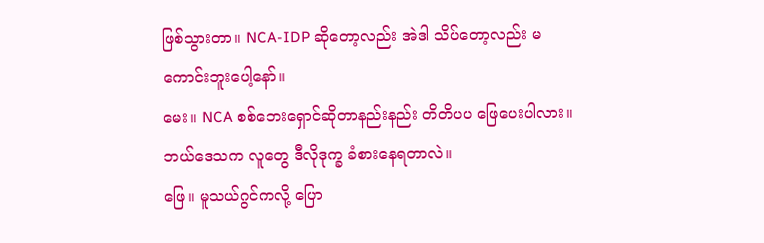ဖြစ်သွားတာ။ NCA-IDP ဆိုတော့လည်း အဲဒါ သိပ်တော့လည်း မကောင်းဘူးပေါ့နော်။
မေး။ NCA စစ်ဘေးရှောင်ဆိုတာနည်းနည်း တိတိပပ ဖြေပေးပါလား။ ဘယ်ဒေသက လူတွေ ဒီလိုဒုက္ခ ခံစားနေရတာလဲ။
ဖြေ။ မူသယ်ဂွင်ကလို့ ပြော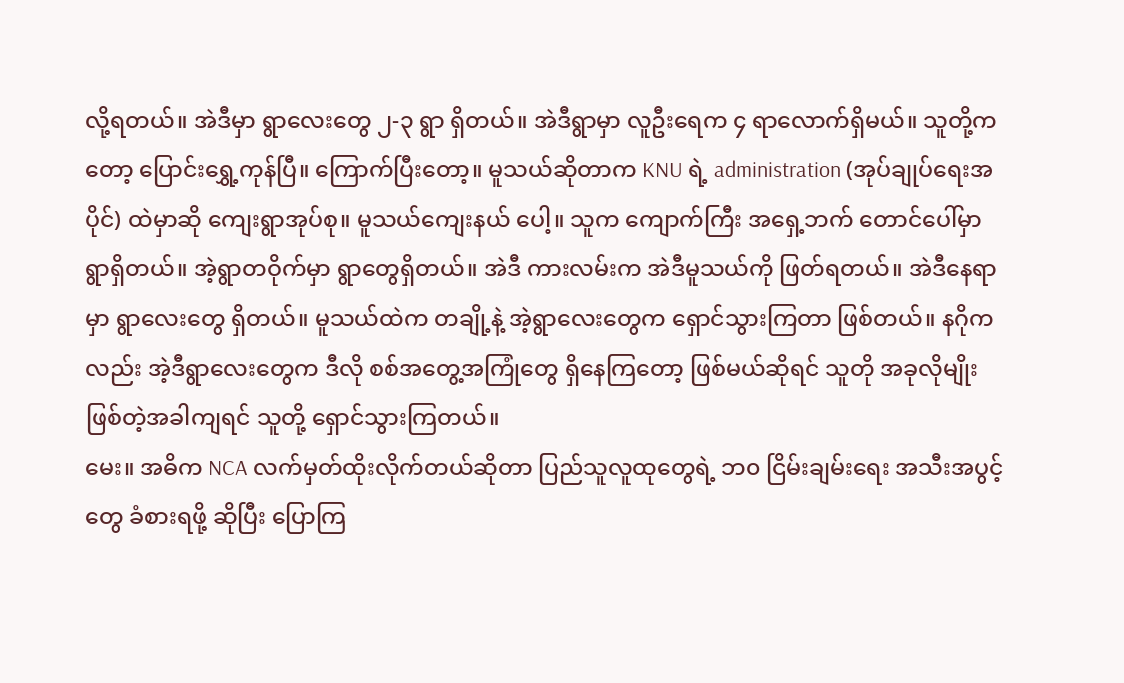လို့ရတယ်။ အဲဒီမှာ ရွာလေးတွေ ၂-၃ ရွာ ရှိတယ်။ အဲဒီရွာမှာ လူဦးရေက ၄ ရာလောက်ရှိမယ်။ သူတို့ကတော့ ပြောင်းရွှေ့ကုန်ပြီ။ ကြောက်ပြီးတော့။ မူသယ်ဆိုတာက KNU ရဲ့ administration (အုပ်ချုပ်ရေးအပိုင်) ထဲမှာဆို ကျေးရွာအုပ်စု။ မူသယ်ကျေးနယ် ပေါ့။ သူက ကျောက်ကြီး အရှေ့ဘက် တောင်ပေါ်မှာ ရွာရှိတယ်။ အဲ့ရွာတဝိုက်မှာ ရွာတွေရှိတယ်။ အဲဒီ ကားလမ်းက အဲဒီမူသယ်ကို ဖြတ်ရတယ်။ အဲဒီနေရာမှာ ရွာလေးတွေ ရှိတယ်။ မူသယ်ထဲက တချို့နဲ့ အဲ့ရွာလေးတွေက ရှောင်သွားကြတာ ဖြစ်တယ်။ နဂိုကလည်း အဲ့ဒီရွာလေးတွေက ဒီလို စစ်အတွေ့အကြုံတွေ ရှိနေကြတော့ ဖြစ်မယ်ဆိုရင် သူတို အခုလိုမျိုး ဖြစ်တဲ့အခါကျရင် သူတို့ ရှောင်သွားကြတယ်။
မေး။ အဓိက NCA လက်မှတ်ထိုးလိုက်တယ်ဆိုတာ ပြည်သူလူထုတွေရဲ့ ဘ၀ ငြိမ်းချမ်းရေး အသီးအပွင့်တွေ ခံစားရဖို့ ဆိုပြီး ပြောကြ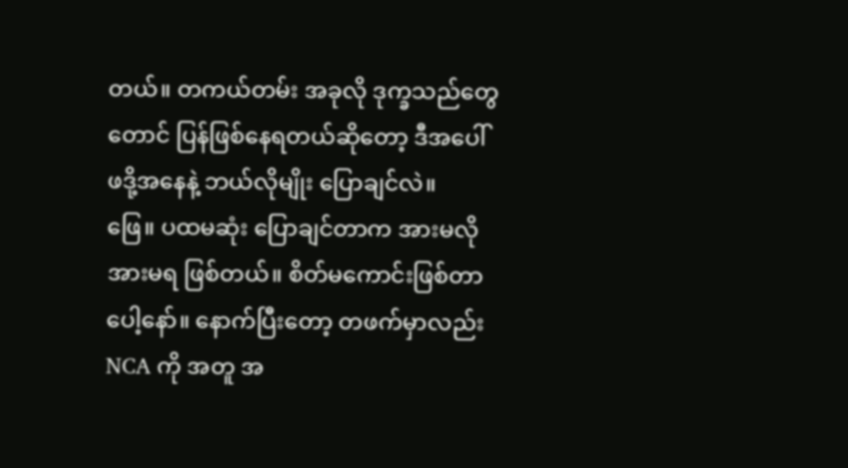တယ်။ တကယ်တမ်း အခုလို ဒုက္ခသည်တွေ တောင် ပြန်ဖြစ်နေရတယ်ဆိုတော့ ဒီအပေါ် ဖဒို့အနေနဲ့ ဘယ်လိုမျိုး ပြောချင်လဲ။
ဖြေ။ ပထမဆုံး ပြောချင်တာက အားမလို အားမရ ဖြစ်တယ်။ စိတ်မကောင်းဖြစ်တာ ပေါ့နော်။ နောက်ပြီးတော့ တဖက်မှာလည်း NCA ကို အတူ အ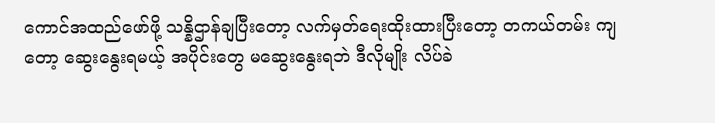ကောင်အထည်ဖော်ဖို့ သန္နိဌာန်ချပြီးတော့ လက်မှတ်ရေးထိုးထားပြီးတော့ တကယ်တမ်း ကျတော့ ဆွေးနွေးရမယ့် အပိုင်းတွေ မဆွေးနွေးရဘဲ ဒီလိုမျိုး လိပ်ခဲ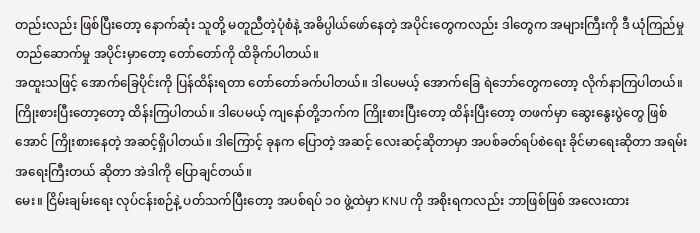တည်းလည်း ဖြစ်ပြီးတော့ နောက်ဆုံး သူတို့ မတူညီတဲ့ပုံစံနဲ့ အဓိပ္ပါယ်ဖော်နေတဲ့ အပိုင်းတွေကလည်း ဒါတွေက အများကြီးကို ဒီ ယုံကြည်မှု တည်ဆောက်မှု အပိုင်းမှာတော့ တော်တော်ကို ထိခိုက်ပါတယ်။
အထူးသဖြင့် အောက်ခြေပိုင်းကို ပြန်ထိန်းရတာ တော်တော်ခက်ပါတယ်။ ဒါပေမယ့် အောက်ခြေ ရဲဘော်တွေကတော့ လိုက်နာကြပါတယ်။ ကြိုးစားပြီးတော့တော့ ထိန်းကြပါတယ်။ ဒါပေမယ့် ကျနော်တို့ဘက်က ကြိုးစားပြီးတော့ ထိန်းပြီးတော့ တဖက်မှာ ဆွေးနွေးပွဲတွေ ဖြစ်အောင် ကြိုးစားနေတဲ့ အဆင့်ရှိပါတယ်။ ဒါကြောင့် ခုနက ပြောတဲ့ အဆင့် လေးဆင့်ဆိုတာမှာ အပစ်ခတ်ရပ်စဲရေး ခိုင်မာရေးဆိုတာ အရမ်းအရေးကြီးတယ် ဆိုတာ အဲဒါကို ပြောချင်တယ်။
မေး။ ငြိမ်းချမ်းရေး လုပ်ငန်းစဉ်နဲ့ ပတ်သက်ပြီးတော့ အပစ်ရပ် ၁၀ ဖွဲ့ထဲမှာ KNU ကို အစိုးရကလည်း ဘာဖြစ်ဖြစ် အလေးထား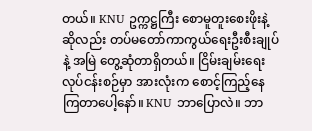တယ်။ KNU ဥက္ကဋ္ဌကြီး စောမူတူးစေးဖိုးနဲ့ ဆိုလည်း တပ်မတော်ကာကွယ်ရေးဦးစီးချုပ်နဲ့ အမြဲ တွေ့ဆုံတာရှိတယ်။ ငြိမ်းချမ်းရေး လုပ်ငန်းစဉ်မှာ အားလုံးက စောင့်ကြည့်နေကြတာပေါ့နော်။ KNU ဘာပြောလဲ။ ဘာ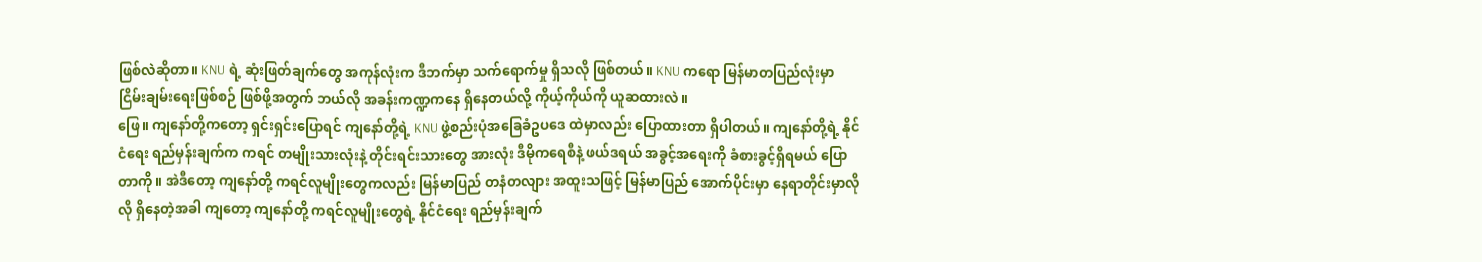ဖြစ်လဲဆိုတာ။ KNU ရဲ့ ဆုံးဖြတ်ချက်တွေ အကုန်လုံးက ဒီဘက်မှာ သက်ရောက်မှု ရှိသလို ဖြစ်တယ်။ KNU ကရော မြန်မာတပြည်လုံးမှာ ငြိမ်းချမ်းရေးဖြစ်စဉ် ဖြစ်ဖို့အတွက် ဘယ်လို အခန်းကဏ္ဍကနေ ရှိနေတယ်လို့ ကိုယ့်ကိုယ်ကို ယူဆထားလဲ။
ဖြေ။ ကျနော်တို့ကတော့ ရှင်းရှင်းပြောရင် ကျနော်တို့ရဲ့ KNU ဖွဲ့စည်းပုံအခြေခံဥပဒေ ထဲမှာလည်း ပြောထားတာ ရှိပါတယ်။ ကျနော်တို့ရဲ့ နိုင်ငံရေး ရည်မှန်းချက်က ကရင် တမျိုးသားလုံးနဲ့ တိုင်းရင်းသားတွေ အားလုံး ဒီမိုကရေစီနဲ့ ဖယ်ဒရယ် အခွင့်အရေးကို ခံစားခွင့်ရှိရမယ် ပြောတာကို။ အဲဒီတော့ ကျနော်တို့ ကရင်လူမျိုးတွေကလည်း မြန်မာပြည် တနံတလျား အထူးသဖြင့် မြန်မာပြည် အောက်ပိုင်းမှာ နေရာတိုင်းမှာလိုလို ရှိနေတဲ့အခါ ကျတော့ ကျနော်တို့ ကရင်လူမျိုးတွေရဲ့ နိုင်ငံရေး ရည်မှန်းချက်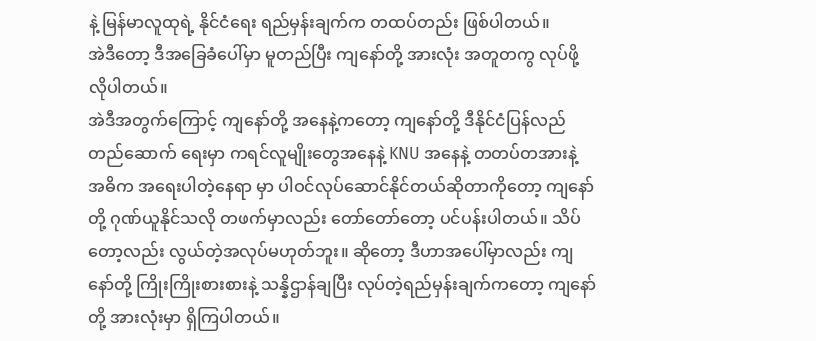နဲ့ မြန်မာလူထုရဲ့ နိုင်ငံရေး ရည်မှန်းချက်က တထပ်တည်း ဖြစ်ပါတယ်။
အဲဒီတော့ ဒီအခြေခံပေါ်မှာ မူတည်ပြီး ကျနော်တို့ အားလုံး အတူတကွ လုပ်ဖို့ လိုပါတယ်။
အဲဒီအတွက်ကြောင့် ကျနော်တို့ အနေနဲ့ကတော့ ကျနော်တို့ ဒီနိုင်ငံပြန်လည်တည်ဆောက် ရေးမှာ ကရင်လူမျိုးတွေအနေနဲ့ KNU အနေနဲ့ တတပ်တအားနဲ့ အဓိက အရေးပါတဲ့နေရာ မှာ ပါဝင်လုပ်ဆောင်နိုင်တယ်ဆိုတာကိုတော့ ကျနော်တို့ ဂုဏ်ယူနိုင်သလို တဖက်မှာလည်း တော်တော်တော့ ပင်ပန်းပါတယ်။ သိပ်တော့လည်း လွယ်တဲ့အလုပ်မဟုတ်ဘူး။ ဆိုတော့ ဒီဟာအပေါ်မှာလည်း ကျနော်တို့ ကြိုးကြိုးစားစားနဲ့ သန္နိဌာန်ချပြီး လုပ်တဲ့ရည်မှန်းချက်ကတော့ ကျနော်တို့ အားလုံးမှာ ရှိကြပါတယ်။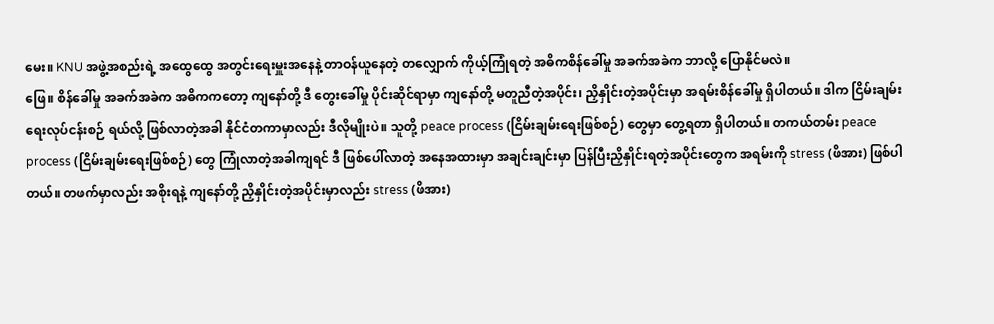မေး။ KNU အဖွဲ့အစည်းရဲ့ အထွေထွေ အတွင်းရေးမှူးအနေနဲ့ တာဝန်ယူနေတဲ့ တလျှောက် ကိုယ့်ကြုံရတဲ့ အဓိကစိန်ခေါ်မှု အခက်အခဲက ဘာလို့ ပြောနိုင်မလဲ။
ဖြေ။ စိန်ခေါ်မှု အခက်အခဲက အဓိကကတော့ ကျနော်တို့ ဒီ တွေးခေါ်မှု ပိုင်းဆိုင်ရာမှာ ကျနော်တို့ မတူညီတဲ့အပိုင်း၊ ညှိနှိုင်းတဲ့အပိုင်းမှာ အရမ်းစိန်ခေါ်မှု ရှိပါတယ်။ ဒါက ငြိမ်းချမ်းရေးလုပ်ငန်းစဉ် ရယ်လို့ ဖြစ်လာတဲ့အခါ နိုင်ငံတကာမှာလည်း ဒီလိုမျိုးပဲ။ သူတို့ peace process (ငြိမ်းချမ်းရေးဖြစ်စဉ်) တွေမှာ တွေ့ရတာ ရှိပါတယ်။ တကယ်တမ်း peace process (ငြိမ်းချမ်းရေးဖြစ်စဉ်) တွေ ကြုံလာတဲ့အခါကျရင် ဒီ ဖြစ်ပေါ်လာတဲ့ အနေအထားမှာ အချင်းချင်းမှာ ပြန်ပြီးညှိနှိုင်းရတဲ့အပိုင်းတွေက အရမ်းကို stress (ဖိအား) ဖြစ်ပါတယ်။ တဖက်မှာလည်း အစိုးရနဲ့ ကျနော်တို့ ညှိနှိုင်းတဲ့အပိုင်းမှာလည်း stress (ဖိအား)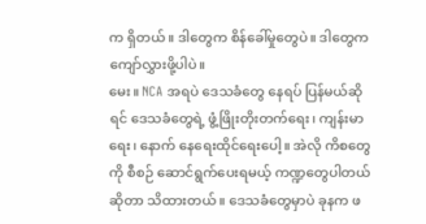က ရှိတယ်။ ဒါတွေက စိန်ခေါ်မှုတွေပဲ။ ဒါတွေက ကျော်လွှားဖို့ပါပဲ။
မေး။ NCA အရပဲ ဒေသခံတွေ နေရပ် ပြန်မယ်ဆိုရင် ဒေသခံတွေရဲ့ ဖွံ့ဖြိုးတိုးတက်ရေး၊ ကျန်းမာရေး၊ နောက် နေရေးထိုင်ရေးပေါ့။ အဲလို ကိစတွေကို စီစဉ် ဆောင်ရွက်ပေးရမယ့် ကဏ္ဍတွေပါတယ်ဆိုတာ သိထားတယ်။ ဒေသခံတွေမှာပဲ ခုနက ဖ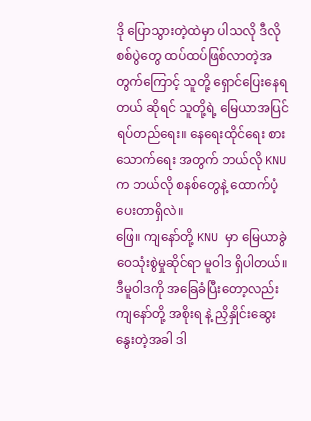ဒို ပြောသွားတဲ့ထဲမှာ ပါသလို ဒီလို စစ်ပွဲတွေ ထပ်ထပ်ဖြစ်လာတဲ့အတွက်ကြောင့် သူတို့ ရှောင်ပြေးနေရတယ် ဆိုရင် သူတို့ရဲ့ မြေယာအပြင် ရပ်တည်ရေး။ နေရေးထိုင်ရေး စားသောက်ရေး အတွက် ဘယ်လို KNU က ဘယ်လို စနစ်တွေနဲ့ ထောက်ပံ့ပေးတာရှိလဲ။
ဖြေ။ ကျနော်တို့ KNU မှာ မြေယာခွဲဝေသုံးစွဲမှုဆိုင်ရာ မူဝါဒ ရှိပါတယ်။ ဒီမူဝါဒကို အခြေခံပြီးတော့လည်း ကျနော်တို့ အစိုးရ နဲ့ ညှိနှိုင်းဆွေးနွေးတဲ့အခါ ဒါ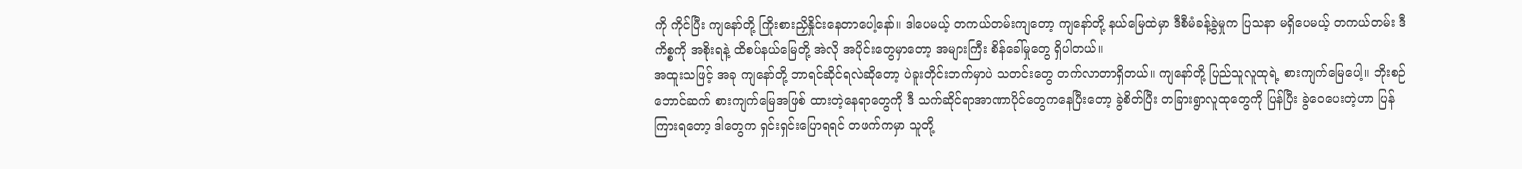ကို ကိုင်ပြီး ကျနော်တို့ ကြိုးစားညှိနှိုင်းနေတာပေါ့နော်။ ဒါပေမယ့် တကယ်တမ်းကျတော့ ကျနော်တို့ နယ်မြေထဲမှာ ဒီစီမံခန့်ခွဲမှုက ပြသနာ မရှိပေမယ့် တကယ်တမ်း ဒီကိစ္စကို အစိုးရနဲ့ ထိစပ်နယ်မြေတို့ အဲလို အပိုင်းတွေမှာတော့ အများကြီး စိန်ခေါ်မှုတွေ ရှိပါတယ်။
အထူးသဖြင့် အခု ကျနော်တို့ ဘာရင်ဆိုင်ရလဲဆိုတော့ ပဲခူးတိုင်းဘက်မှာပဲ သတင်းတွေ တက်လာတာရှိတယ်။ ကျနော်တို့ ပြည်သူလူထုရဲ့ စားကျက်မြေပေါ့။ ဘိုးစဉ်ဘောင်ဆက် စားကျက်မြေအဖြစ် ထားတဲ့နေရာတွေကို ဒီ သက်ဆိုင်ရာအာဏာပိုင်တွေကနေပြီးတော့ ခွဲစိတ်ပြီး တခြားရွာလူထုတွေကို ပြန်ပြီး ခွဲဝေပေးတဲ့ဟာ ပြန်ကြားရတော့ ဒါတွေက ရှင်းရှင်းပြောရရင် တဖက်ကမှာ သူတို့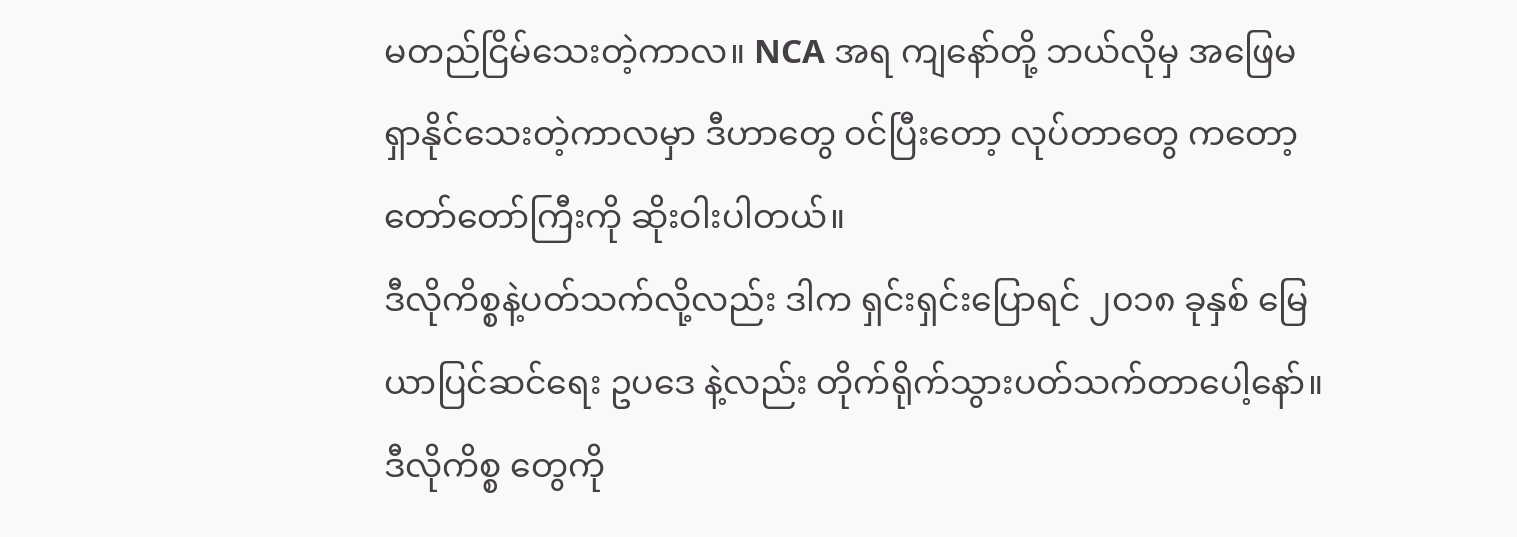မတည်ငြိမ်သေးတဲ့ကာလ။ NCA အရ ကျနော်တို့ ဘယ်လိုမှ အဖြေမရှာနိုင်သေးတဲ့ကာလမှာ ဒီဟာတွေ ဝင်ပြီးတော့ လုပ်တာတွေ ကတော့ တော်တော်ကြီးကို ဆိုးဝါးပါတယ်။
ဒီလိုကိစ္စနဲ့ပတ်သက်လို့လည်း ဒါက ရှင်းရှင်းပြောရင် ၂၀၁၈ ခုနှစ် မြေယာပြင်ဆင်ရေး ဥပဒေ နဲ့လည်း တိုက်ရိုက်သွားပတ်သက်တာပေါ့နော်။ ဒီလိုကိစ္စ တွေကို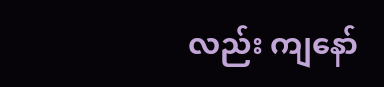လည်း ကျနော်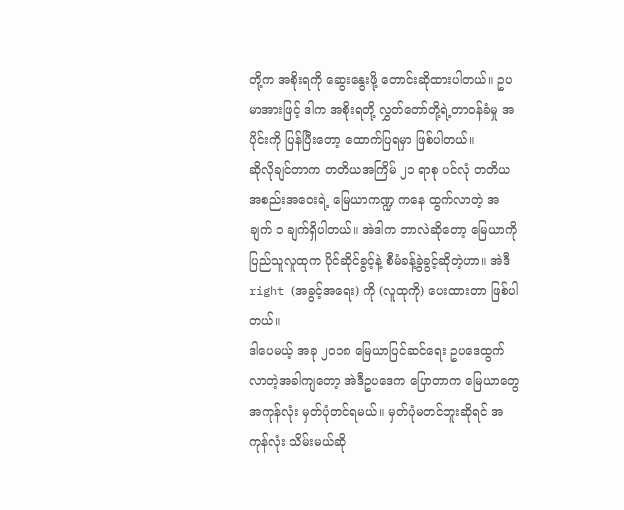တို့က အစိုးရကို ဆွေးနွေးဖို့ တောင်းဆိုထားပါတယ်။ ဥပမာအားဖြင့် ဒါက အစိုးရတို့ လွှတ်တော်တို့ရဲ့တာဝန်ခံမှု အပိုင်းကို ပြန်ပြီးတော့ ထောက်ပြရမှာ ဖြစ်ပါတယ်။
ဆိုလိုချင်တာက တတိယအကြိမ် ၂၁ ရာစု ပင်လုံ တတိယအစည်းအဝေးရဲ့ မြေယာကဏ္ဍ ကနေ ထွက်လာတဲ့ အချက် ၁ ချက်ရှိပါတယ်။ အဲဒါက ဘာလဲဆိုတော့ မြေယာကို ပြည်သူလူထုက ပိုင်ဆိုင်ခွင့်နဲ့ စီမံခန့်ခွဲခွင့်ဆိုတဲ့ဟာ။ အဲဒီ right (အခွင့်အရေး) ကို (လူထုကို) ပေးထားတာ ဖြစ်ပါတယ်။
ဒါပေမယ့် အခု ၂၀၁၈ မြေယာပြင်ဆင်ရေး ဥပဒေထွက်လာတဲ့အခါကျတော့ အဲဒီဥပဒေက ပြောတာက မြေယာတွေ အကုန်လုံး မှတ်ပုံတင်ရမယ်။ မှတ်ပုံမတင်ဘူးဆိုရင် အကုန်လုံး သိမ်းမယ်ဆို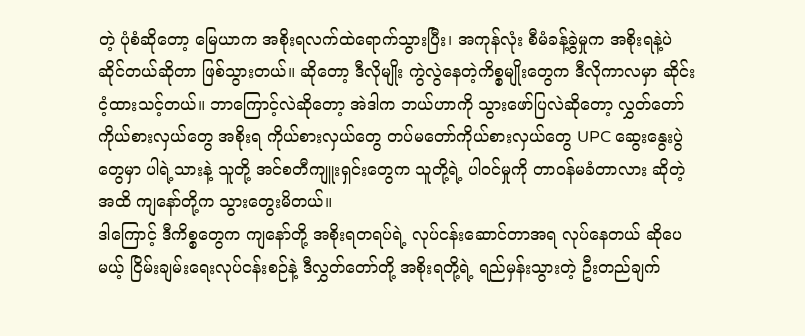တဲ့ ပုံစံဆိုတော့ မြေယာက အစိုးရလက်ထဲရောက်သွားပြီး၊ အကုန်လုံး စီမံခန့်ခွဲမှုက အစိုးရနဲ့ပဲ ဆိုင်တယ်ဆိုတာ ဖြစ်သွားတယ်။ ဆိုတော့ ဒီလိုမျိုး ကွဲလွဲနေတဲ့ကိစ္စမျိုးတွေက ဒီလိုကာလမှာ ဆိုင်းငံ့ထားသင့်တယ်။ ဘာကြောင့်လဲဆိုတော့ အဲဒါက ဘယ်ဟာကို သွားဖော်ပြလဲဆိုတော့ လွှတ်တော်ကိုယ်စားလှယ်တွေ အစိုးရ ကိုယ်စားလှယ်တွေ တပ်မတော်ကိုယ်စားလှယ်တွေ UPC ဆွေးနွေးပွဲတွေမှာ ပါရဲ့သားနဲ့ သူတို့ အင်စတီကျူးရှင်းတွေက သူတို့ရဲ့ ပါဝင်မှုကို တာဝန်မခံတာလား ဆိုတဲ့အထိ ကျနော်တို့က သွားတွေးမိတယ်။
ဒါကြောင့် ဒီကိစ္စတွေက ကျနော်တို့ အစိုးရတရပ်ရဲ့ လုပ်ငန်းဆောင်တာအရ လုပ်နေတယ် ဆိုပေမယ့် ငြိမ်းချမ်းရေးလုပ်ငန်းစဉ်နဲ့ ဒီလွှတ်တော်တို့ အစိုးရတို့ရဲ့ ရည်မှန်းသွားတဲ့ ဦးတည်ချက်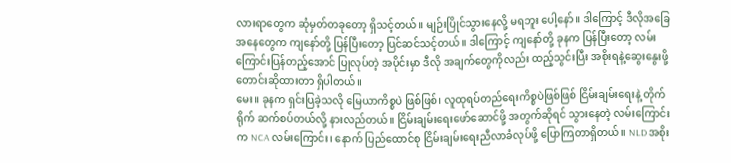လားရာတွေက ဆုံမှတ်တခုတော့ ရှိသင့်တယ်။ မျဉ်းပြိုင်သွားနေလို့ မရဘူး ပေါ့နော်။ ဒါကြောင့် ဒီလိုအခြေအနေတွေက ကျနော်တို့ ပြန်ပြီးတော့ ပြင်ဆင်သင့်တယ်။ ဒါကြောင့် ကျနော်တို့ ခုနက ပြန်ပြီးတော့ လမ်းကြောင်းပြန်တည့်အောင် ပြုလုပ်တဲ့ အပိုင်းမှာ ဒီလို အချက်တွေကိုလည်း ထည့်သွင်းပြီး အစိုးရနဲ့ဆွေးနွေးဖို့ တောင်းဆိုထားတာ ရှိပါတယ်။
မေး။ ခုနက ရှင်းပြခဲ့သလို မြေယာကိစ္စပဲ ဖြစ်ဖြစ်၊ လူထုရပ်တည်ရေးကိစ္စပဲဖြစ်ဖြစ် ငြိမ်းချမ်းရေးနဲ့ တိုက်ရိုက် ဆက်စပ်တယ်လို့ နားလည်တယ်။ ငြိမ်းချမ်းရေးဖော်ဆောင်ဖို့ အတွက်ဆိုရင် သွားနေတဲ့ လမ်းကြောင်းက NCA လမ်းကြောင်း၊ နောက် ပြည်ထောင်စု ငြိမ်းချမ်းရေးညီလာခံလုပ်ဖို့ ပြောကြတာရှိတယ်။ NLD အစိုး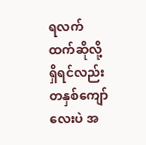ရလက်ထက်ဆိုလို့ရှိရင်လည်း တနှစ်ကျော်လေးပဲ အ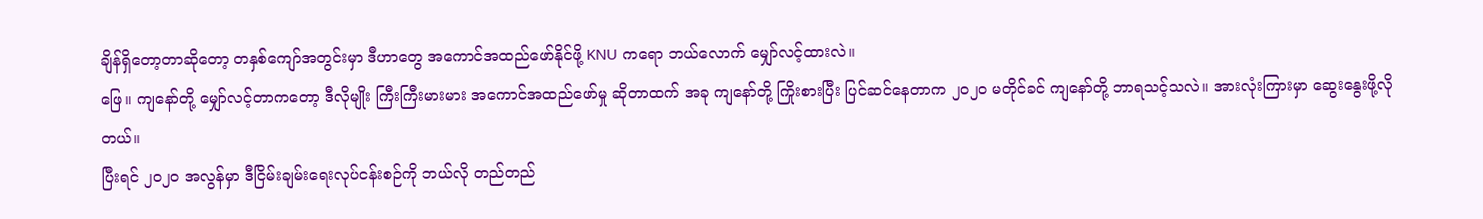ချိန်ရှိတော့တာဆိုတော့ တနှစ်ကျော်အတွင်းမှာ ဒီဟာတွေ အကောင်အထည်ဖော်နိုင်ဖို့ KNU ကရော ဘယ်လောက် မျှော်လင့်ထားလဲ။
ဖြေ။ ကျနော်တို့ မျှော်လင့်တာကတော့ ဒီလိုမျိုး ကြီးကြီးမားမား အကောင်အထည်ဖော်မှု ဆိုတာထက် အခု ကျနော်တို့ ကြိုးစားပြီး ပြင်ဆင်နေတာက ၂၀၂၀ မတိုင်ခင် ကျနော်တို့ ဘာရသင့်သလဲ။ အားလုံးကြားမှာ ဆွေးနွေးဖို့လိုတယ်။
ပြီးရင် ၂၀၂၀ အလွန်မှာ ဒီငြိမ်းချမ်းရေးလုပ်ငန်းစဉ်ကို ဘယ်လို တည်တည်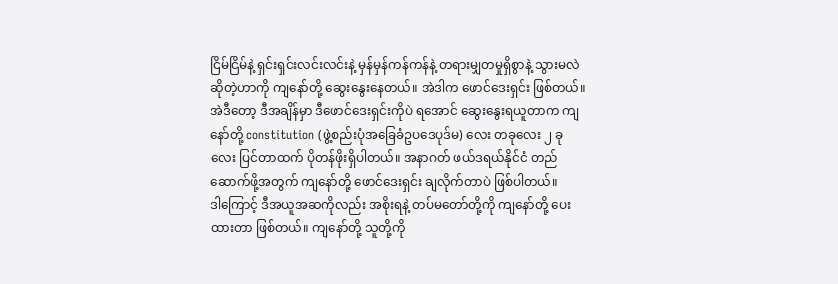ငြိမ်ငြိမ်နဲ့ ရှင်းရှင်းလင်းလင်းနဲ့ မှန်မှန်ကန်ကန်နဲ့ တရားမျှတမှုရှိစွာနဲ့ သွားမလဲဆိုတဲ့ဟာကို ကျနော်တို့ ဆွေးနွေးနေတယ်။ အဲဒါက ဖောင်ဒေးရှင်း ဖြစ်တယ်။ အဲဒီတော့ ဒီအချိန်မှာ ဒီဖောင်ဒေးရှင်းကိုပဲ ရအောင် ဆွေးနွေးရယူတာက ကျနော်တို့ constitution (ဖွဲ့စည်းပုံအခြေခံဥပဒေပုဒ်မ) လေး တခုလေး ၂ ခုလေး ပြင်တာထက် ပိုတန်ဖိုးရှိပါတယ်။ အနာဂတ် ဖယ်ဒရယ်နိုင်ငံ တည်ဆောက်ဖို့အတွက် ကျနော်တို့ ဖောင်ဒေးရှင်း ချလိုက်တာပဲ ဖြစ်ပါတယ်။
ဒါကြောင့် ဒီအယူအဆကိုလည်း အစိုးရနဲ့ တပ်မတော်တို့ကို ကျနော်တို့ ပေးထားတာ ဖြစ်တယ်။ ကျနော်တို့ သူတို့ကို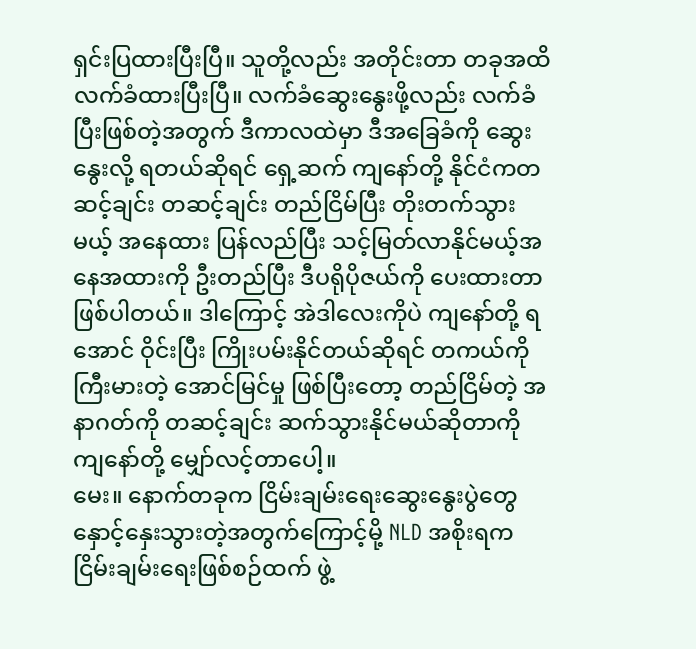ရှင်းပြထားပြီးပြီ။ သူတို့လည်း အတိုင်းတာ တခုအထိ လက်ခံထားပြီးပြီ။ လက်ခံဆွေးနွေးဖို့လည်း လက်ခံပြီးဖြစ်တဲ့အတွက် ဒီကာလထဲမှာ ဒီအခြေခံကို ဆွေးနွေးလို့ ရတယ်ဆိုရင် ရှေ့ဆက် ကျနော်တို့ နိုင်ငံကတဆင့်ချင်း တဆင့်ချင်း တည်ငြိမ်ပြီး တိုးတက်သွားမယ့် အနေထား ပြန်လည်ပြီး သင့်မြတ်လာနိုင်မယ့်အနေအထားကို ဦးတည်ပြီး ဒီပရိုပိုဇယ်ကို ပေးထားတာ ဖြစ်ပါတယ်။ ဒါကြောင့် အဲဒါလေးကိုပဲ ကျနော်တို့ ရအောင် ဝိုင်းပြီး ကြိုးပမ်းနိုင်တယ်ဆိုရင် တကယ်ကို ကြီးမားတဲ့ အောင်မြင်မှု ဖြစ်ပြီးတော့ တည်ငြိမ်တဲ့ အနာဂတ်ကို တဆင့်ချင်း ဆက်သွားနိုင်မယ်ဆိုတာကို ကျနော်တို့ မျှော်လင့်တာပေါ့။
မေး။ နောက်တခုက ငြိမ်းချမ်းရေးဆွေးနွေးပွဲတွေ နှောင့်နှေးသွားတဲ့အတွက်ကြောင့်မို့ NLD အစိုးရက ငြိမ်းချမ်းရေးဖြစ်စဉ်ထက် ဖွဲ့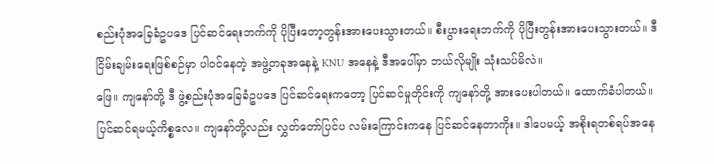စည်းပုံအခြေခံဥပဒေ ပြင်ဆင်ရေးဘက်ကို ပိုပြီးတော့တွန်းအားပေးသွားတယ်။ စီးပွားရေးဘက်ကို ပိုပြီးတွန်းအားပေးသွားတယ်။ ဒီငြိမ်းချမ်းရေးဖြစ်စဉ်မှာ ပါဝင်နေတဲ့ အဖွဲ့တခုအနေနဲ့ KNU အနေနဲ့ ဒီအပေါ်မှာ ဘယ်လိုမျိုး သုံးသပ်မိလဲ။
ဖြေ။ ကျနော်တို့ ဒီ ဖွဲ့စည်းပုံအခြေခံဥပဒေ ပြင်ဆင်ရေးကတော့ ပြင်ဆင်မှုတိုင်းကို ကျနော်တို့ အားပေးပါတယ်။ ထောက်ခံပါတယ်။ ပြင်ဆင်ရမယ့်ကိစ္စလေ။ ကျနော်တို့လည်း လွှတ်တော်ပြင်ပ လမ်းကြောင်းကနေ ပြင်ဆင်နေတာကိုး။ ဒါပေမယ့် အစိုးရတစ်ရပ်အနေ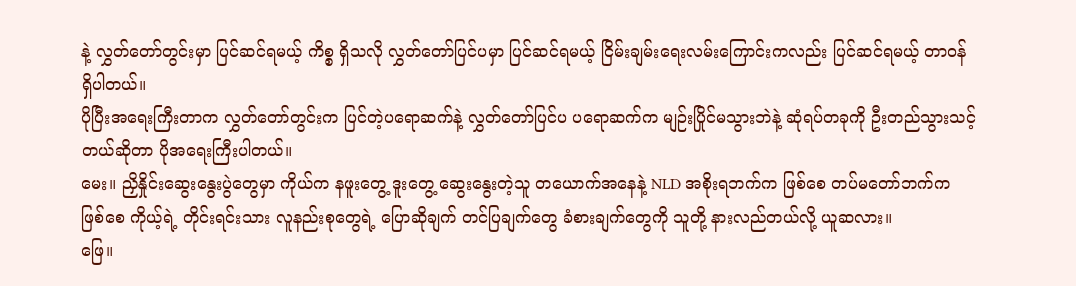နဲ့ လွှတ်တော်တွင်းမှာ ပြင်ဆင်ရမယ့် ကိစ္စ ရှိသလို လွှတ်တော်ပြင်ပမှာ ပြင်ဆင်ရမယ့် ငြိမ်းချမ်းရေးလမ်းကြောင်းကလည်း ပြင်ဆင်ရမယ့် တာဝန်ရှိပါတယ်။
ပိုပြီးအရေးကြီးတာက လွှတ်တော်တွင်းက ပြင်တဲ့ပရောဆက်နဲ့ လွှတ်တော်ပြင်ပ ပရောဆက်က မျဉ်းပြိုင်မသွားဘဲနဲ့ ဆုံရပ်တခုကို ဦးတည်သွားသင့်တယ်ဆိုတာ ပိုအရေးကြီးပါတယ်။
မေး။ ညှိနှိုင်းဆွေးနွေးပွဲတွေမှာ ကိုယ်က နဖူးတွေ့ ဒူးတွေ့ ဆွေးနွေးတဲ့သူ တယောက်အနေနဲ့ NLD အစိုးရဘက်က ဖြစ်စေ တပ်မတော်ဘက်က ဖြစ်စေ ကိုယ့်ရဲ့ တိုင်းရင်းသား လူနည်းစုတွေရဲ့ ပြောဆိုချက် တင်ပြချက်တွေ ခံစားချက်တွေကို သူတို့ နားလည်တယ်လို့ ယူဆလား။
ဖြေ။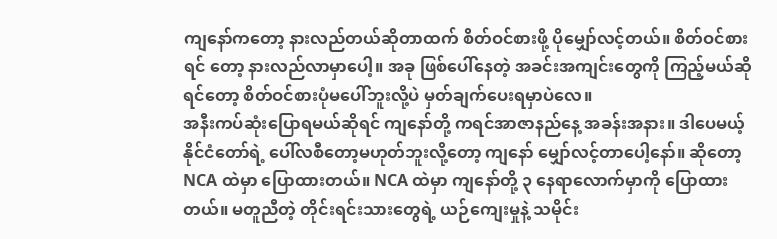ကျနော်ကတော့ နားလည်တယ်ဆိုတာထက် စိတ်ဝင်စားဖို့ ပိုမျှော်လင့်တယ်။ စိတ်ဝင်စားရင် တော့ နားလည်လာမှာပေါ့။ အခု ဖြစ်ပေါ်နေတဲ့ အခင်းအကျင်းတွေကို ကြည့်မယ်ဆိုရင်တော့ စိတ်ဝင်စားပုံမပေါ်ဘူးလို့ပဲ မှတ်ချက်ပေးရမှာပဲလေ။
အနီးကပ်ဆုံးပြောရမယ်ဆိုရင် ကျနော်တို့ ကရင်အာဇာနည်နေ့ အခန်းအနား။ ဒါပေမယ့် နိုင်ငံတော်ရဲ့ ပေါ်လစီတော့မဟုတ်ဘူးလို့တော့ ကျနော် မျှော်လင့်တာပေါ့နော်။ ဆိုတော့ NCA ထဲမှာ ပြောထားတယ်။ NCA ထဲမှာ ကျနော်တို့ ၃ နေရာလောက်မှာကို ပြောထားတယ်။ မတူညီတဲ့ တိုင်းရင်းသားတွေရဲ့ ယဉ်ကျေးမှုနဲ့ သမိုင်း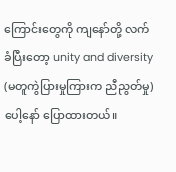ကြောင်းတွေကို ကျနော်တို့ လက်ခံပြီးတော့ unity and diversity (မတူကွဲပြားမှုကြားက ညီညွတ်မှု) ပေါ့နော် ပြောထားတယ်။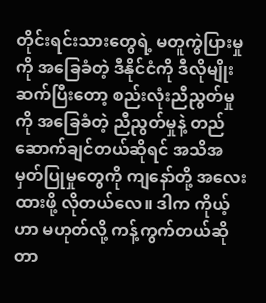တိုင်းရင်းသားတွေရဲ့ မတူကွဲပြားမှုကို အခြေခံတဲ့ ဒီနိုင်ငံကို ဒီလိုမျိုး ဆက်ပြီးတော့ စည်းလုံးညီညွတ်မှုကို အခြေခံတဲ့ ညီညွတ်မှုနဲ့ တည်ဆောက်ချင်တယ်ဆိုရင် အသိအမှတ်ပြုမှုတွေကို ကျနော်တို့ အလေးထားဖို့ လိုတယ်လေ။ ဒါက ကိုယ့်ဟာ မဟုတ်လို့ ကန့်ကွက်တယ်ဆိုတာ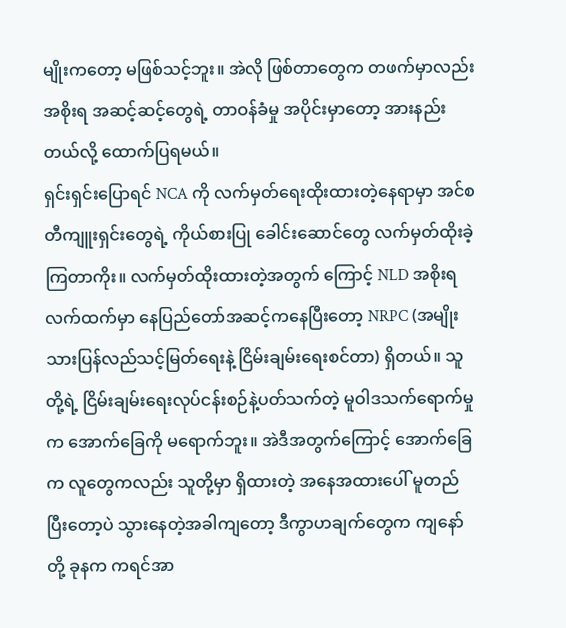မျိုးကတော့ မဖြစ်သင့်ဘူး။ အဲလို ဖြစ်တာတွေက တဖက်မှာလည်း အစိုးရ အဆင့်ဆင့်တွေရဲ့ တာဝန်ခံမှု အပိုင်းမှာတော့ အားနည်းတယ်လို့ ထောက်ပြရမယ်။
ရှင်းရှင်းပြောရင် NCA ကို လက်မှတ်ရေးထိုးထားတဲ့နေရာမှာ အင်စတီကျူးရှင်းတွေရဲ့ ကိုယ်စားပြု ခေါင်းဆောင်တွေ လက်မှတ်ထိုးခဲ့ကြတာကိုး။ လက်မှတ်ထိုးထားတဲ့အတွက် ကြောင့် NLD အစိုးရလက်ထက်မှာ နေပြည်တော်အဆင့်ကနေပြီးတော့ NRPC (အမျိုးသားပြန်လည်သင့်မြတ်ရေးနဲ့ ငြိမ်းချမ်းရေးစင်တာ) ရှိတယ်။ သူတို့ရဲ့ ငြိမ်းချမ်းရေးလုပ်ငန်းစဉ်နဲ့ပတ်သက်တဲ့ မူဝါဒသက်ရောက်မှုက အောက်ခြေကို မရောက်ဘူး။ အဲဒီအတွက်ကြောင့် အောက်ခြေက လူတွေကလည်း သူတို့မှာ ရှိထားတဲ့ အနေအထားပေါ် မူတည်ပြီးတော့ပဲ သွားနေတဲ့အခါကျတော့ ဒီကွာဟချက်တွေက ကျနော်တို့ ခုနက ကရင်အာ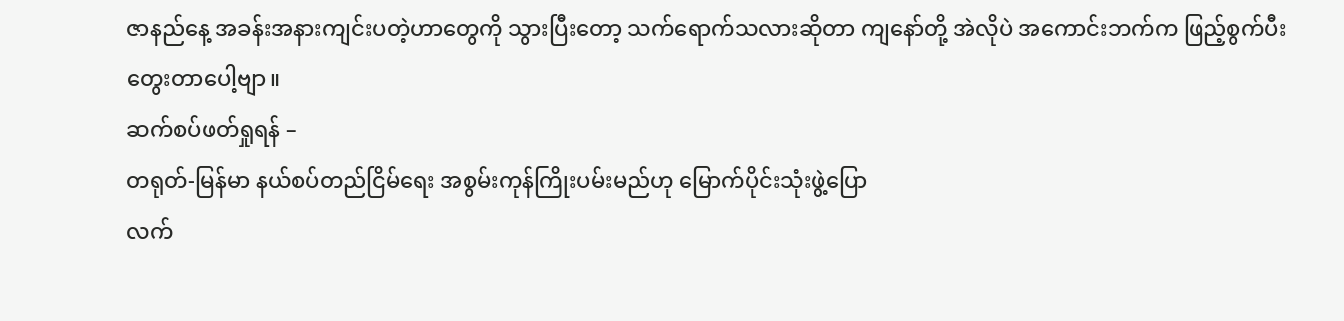ဇာနည်နေ့ အခန်းအနားကျင်းပတဲ့ဟာတွေကို သွားပြီးတော့ သက်ရောက်သလားဆိုတာ ကျနော်တို့ အဲလိုပဲ အကောင်းဘက်က ဖြည့်စွက်ပီး တွေးတာပေါ့ဗျာ။
ဆက်စပ်ဖတ်ရှုရန် –
တရုတ်-မြန်မာ နယ်စပ်တည်ငြိမ်ရေး အစွမ်းကုန်ကြိုးပမ်းမည်ဟု မြောက်ပိုင်းသုံးဖွဲ့ပြော
လက်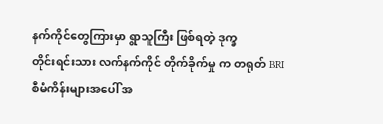နက်ကိုင်တွေကြားမှာ ရွာသူကြီး ဖြစ်ရတဲ့ ဒုက္ခ
တိုင်းရင်းသား လက်နက်ကိုင် တိုက်ခိုက်မှု က တရုတ် BRI စီမံကိန်းများအပေါ် အ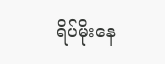ရိပ်မိုးနေ